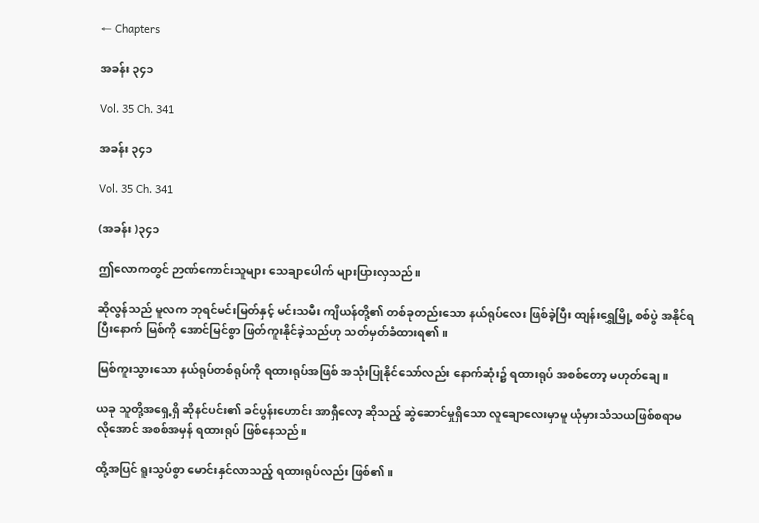← Chapters

အခန်း ၃၄၁

Vol. 35 Ch. 341

အခန်း ၃၄၁

Vol. 35 Ch. 341

(အခန်း )၃၄၁

ဤလောကတွင် ဉာဏ်ကောင်းသူများ သေချာပေါက် များပြားလှသည်။

ဆိုလွန်သည် မူလက ဘုရင်မင်းမြတ်နှင့် မင်းသမီး ကျိယန်တို့၏ တစ်ခုတည်းသော နယ်ရုပ်လေး ဖြစ်ခဲ့ပြီး ထျန်းရွှေမြို့ စစ်ပွဲ အနိုင်ရပြီးနောက် မြစ်ကို အောင်မြင်စွာ ဖြတ်ကူးနိုင်ခဲ့သည်ဟု သတ်မှတ်ခံထားရ၏။

မြစ်ကူးသွားသော နယ်ရုပ်တစ်ရုပ်ကို ရထားရုပ်အဖြစ် အသုံးပြုနိုင်သော်လည်း နောက်ဆုံး၌ ရထားရုပ် အစစ်တော့ မဟုတ်ချေ။

ယခု သူတို့အရှေ့ရှိ ဆိုနင်ပင်း၏ ခင်ပွန်းဟောင်း အာရှီလော့ ဆိုသည့် ဆွဲဆောင်မှုရှိသော လူချောလေးမှာမူ ယုံမှားသံသယဖြစ်စရာမလိုအောင် အစစ်အမှန် ရထားရုပ် ဖြစ်နေသည်။

ထို့အပြင် ရူးသွပ်စွာ မောင်းနှင်လာသည့် ရထားရုပ်လည်း ဖြစ်၏။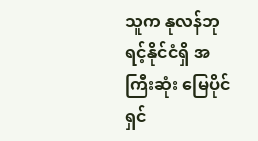သူက နုလန်ဘုရင့်နိုင်ငံရှိ အကြီးဆုံး မြေပိုင်ရှင်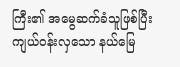ကြီး၏ အမွေဆက်ခံသူဖြစ်ပြီး ကျယ်ဝန်းလှသော နယ်မြေ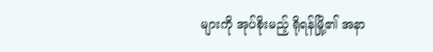များကို အုပ်စိုးမည့် ရိုရန်မြို့၏ အနာ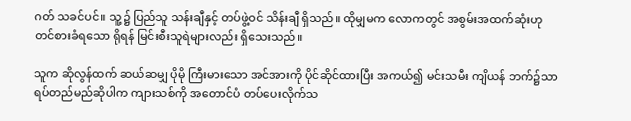ဂတ် သခင်ပင်။ သူ့၌ ပြည်သူ သန်းချီနှင့် တပ်ဖွဲ့ဝင် သိန်းချီ ရှိသည်။ ထိုမျှမက လောကတွင် အစွမ်းအထက်ဆုံးဟု တင်စားခံရသော ရိုရန် မြင်းစီးသူရဲများလည်း ရှိသေးသည်။

သူက ဆိုလွန်ထက် ဆယ်ဆမျှ ပိုမို ကြီးမားသော အင်အားကို ပိုင်ဆိုင်ထားပြီး အကယ်၍ မင်းသမီး ကျိယန် ဘက်၌သာ ရပ်တည်မည်ဆိုပါက ကျားသစ်ကို အတောင်ပံ တပ်ပေးလိုက်သ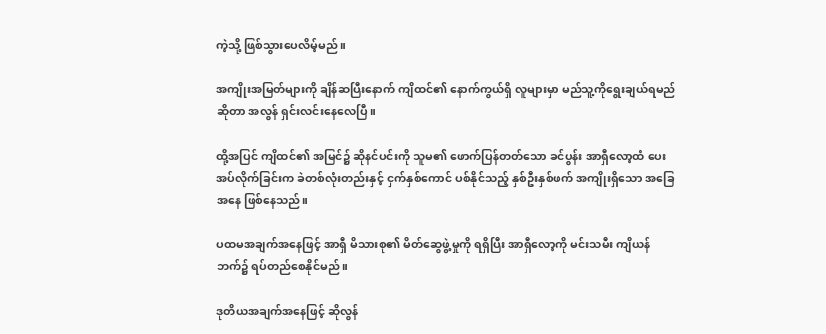ကဲ့သို့ ဖြစ်သွားပေလိမ့်မည်။

အကျိုးအမြတ်များကို ချိန်ဆပြီးနောက် ကျိထင်၏ နောက်ကွယ်ရှိ လူများမှာ မည်သူ့ကိုရွေးချယ်ရမည် ဆိုတာ အလွန် ရှင်းလင်းနေလေပြီ။

ထို့အပြင် ကျိထင်၏ အမြင်၌ ဆိုနင်ပင်းကို သူမ၏ ဖောက်ပြန်တတ်သော ခင်ပွန်း အာရှီလော့ထံ ပေးအပ်လိုက်ခြင်းက ခဲတစ်လုံးတည်းနှင့် ငှက်နှစ်ကောင် ပစ်နိုင်သည့် နှစ်ဦးနှစ်ဖက် အကျိုးရှိသော အခြေအနေ ဖြစ်နေသည်။

ပထမအချက်အနေဖြင့် အာရှီ မိသားစု၏ မိတ်ဆွေဖွဲ့မှုကို ရရှိပြီး အာရှီလော့ကို မင်းသမီး ကျိယန် ဘက်၌ ရပ်တည်စေနိုင်မည်။

ဒုတိယအချက်အနေဖြင့် ဆိုလွန်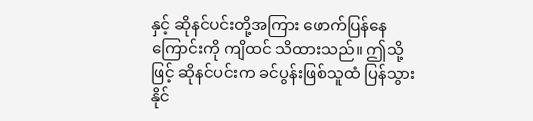နှင့် ဆိုနင်ပင်းတို့အကြား ဖောက်ပြန်နေကြောင်းကို ကျိထင် သိထားသည်။ ဤသို့ဖြင့် ဆိုနင်ပင်းက ခင်ပွန်းဖြစ်သူထံ ပြန်သွားနိုင်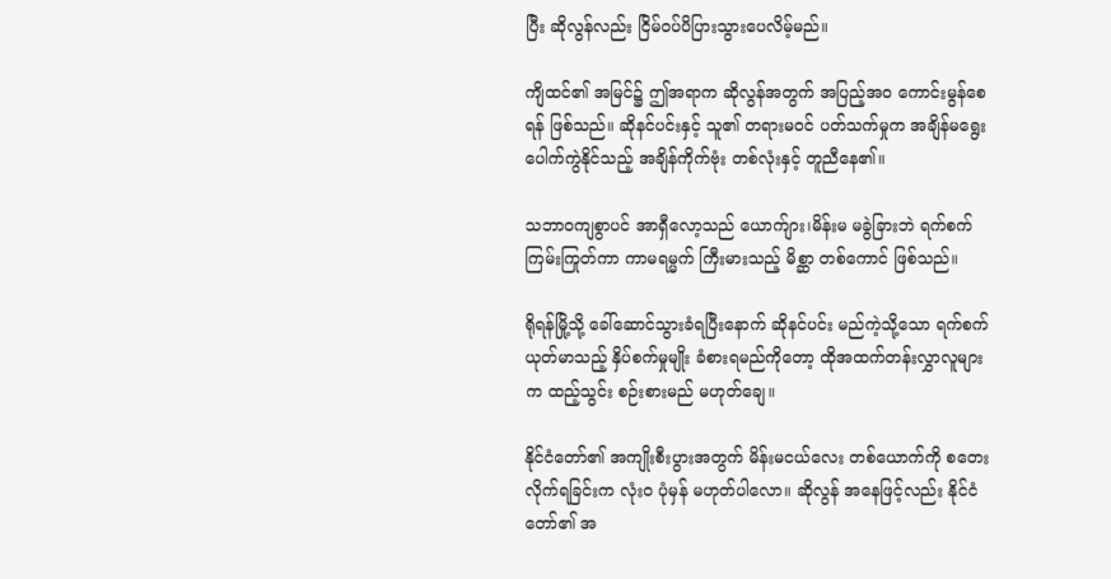ပြီး ဆိုလွန်လည်း ငြိမ်ဝပ်ပိပြားသွားပေလိမ့်မည်။

ကျိထင်၏ အမြင်၌ ဤအရာက ဆိုလွန်အတွက် အပြည့်အဝ ကောင်းမွန်စေရန် ဖြစ်သည်။ ဆိုနင်ပင်းနှင့် သူ၏ တရားမဝင် ပတ်သက်မှုက အချိန်မရွေး ပေါက်ကွဲနိုင်သည့် အချိန်ကိုက်ဗုံး တစ်လုံးနှင့် တူညီနေ၏။

သဘာဝကျစွာပင် အာရှီလော့သည် ယောက်ျား၊မိန်းမ မခွဲခြားဘဲ ရက်စက်ကြမ်းကြုတ်ကာ ကာမရမ္မက် ကြီးမားသည့် မိစ္ဆာ တစ်ကောင် ဖြစ်သည်။

ရိုရန်မြို့သို့ ခေါ်ဆောင်သွားခံရပြီးနောက် ဆိုနင်ပင်း မည်ကဲ့သို့သော ရက်စက် ယုတ်မာသည့် နှိပ်စက်မှုမျိုး ခံစားရမည်ကိုတော့ ထိုအထက်တန်းလွှာလူများက ထည့်သွင်း စဉ်းစားမည် မဟုတ်ချေ။

နိုင်ငံတော်၏ အကျိုးစီးပွားအတွက် မိန်းမငယ်လေး တစ်ယောက်ကို စတေးလိုက်ရခြင်းက လုံးဝ ပုံမှန် မဟုတ်ပါလော။ ဆိုလွန် အနေဖြင့်လည်း နိုင်ငံတော်၏ အ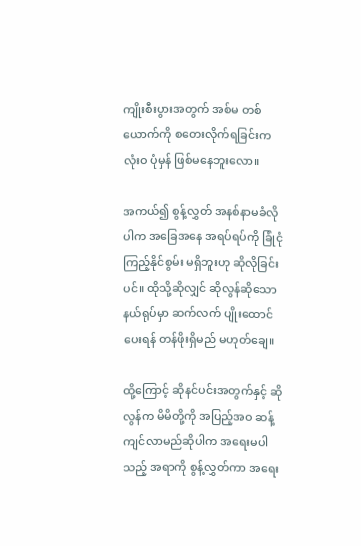ကျိုးစီးပွားအတွက် အစ်မ တစ်ယောက်ကို စတေးလိုက်ရခြင်းက လုံးဝ ပုံမှန် ဖြစ်မနေဘူးလော။

အကယ်၍ စွန့်လွှတ် အနစ်နာမခံလိုပါက အခြေအနေ အရပ်ရပ်ကို ခြုံငုံကြည့်နိုင်စွမ်း မရှိဘူးဟု ဆိုလိုခြင်းပင်။ ထိုသို့ဆိုလျှင် ဆိုလွန်ဆိုသော နယ်ရုပ်မှာ ဆက်လက် ပျိုးထောင်ပေးရန် တန်ဖိုးရှိမည် မဟုတ်ချေ။

ထို့ကြောင့် ဆိုနင်ပင်းအတွက်နှင့် ဆိုလွန်က မိမိတို့ကို အပြည့်အဝ ဆန့်ကျင်လာမည်ဆိုပါက အရေးမပါသည့် အရာကို စွန့်လွှတ်ကာ အရေး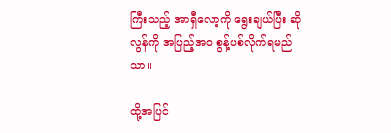ကြီးသည့် အာရှီလော့ကို ရွေးချယ်ပြီး ဆိုလွန်ကို အပြည့်အဝ စွန့်ပစ်လိုက်ရမည်သာ။

ထို့အပြင်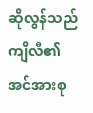ဆိုလွန်သည် ကျိလီ၏ အင်အားစု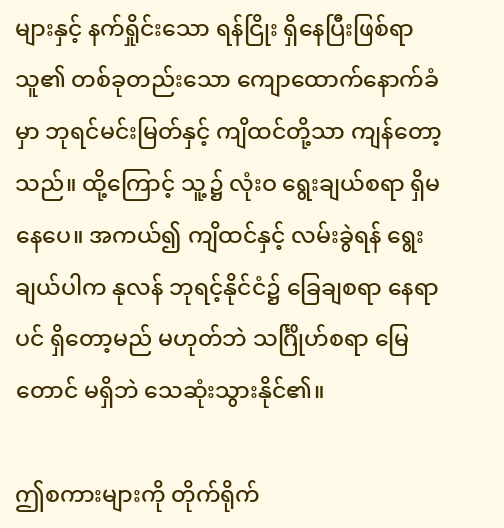များနှင့် နက်ရှိုင်းသော ရန်ငြိုး ရှိနေပြီးဖြစ်ရာ သူ၏ တစ်ခုတည်းသော ကျောထောက်နောက်ခံမှာ ဘုရင်မင်းမြတ်နှင့် ကျိထင်တို့သာ ကျန်တော့သည်။ ထို့ကြောင့် သူ့၌ လုံးဝ ရွေးချယ်စရာ ရှိမနေပေ။ အကယ်၍ ကျိထင်နှင့် လမ်းခွဲရန် ရွေးချယ်ပါက နုလန် ဘုရင့်နိုင်ငံ၌ ခြေချစရာ နေရာပင် ရှိတော့မည် မဟုတ်ဘဲ သင်္ဂြိုဟ်စရာ မြေတောင် မရှိဘဲ သေဆုံးသွားနိုင်၏။

ဤစကားများကို တိုက်ရိုက်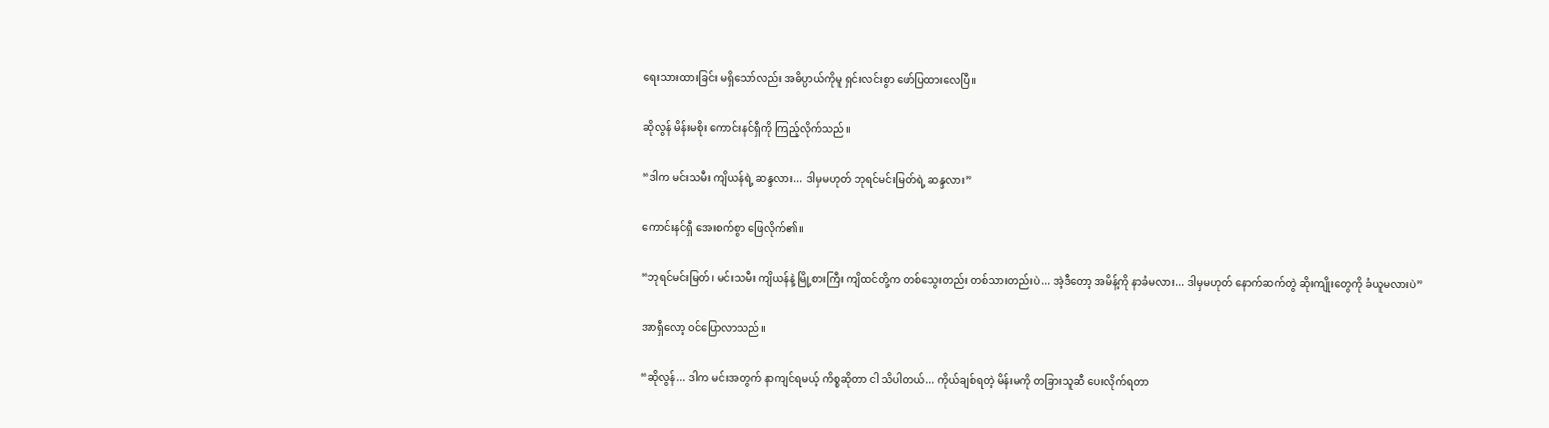ရေးသားထားခြင်း မရှိသော်လည်း အဓိပ္ပာယ်ကိုမူ ရှင်းလင်းစွာ ဖော်ပြထားလေပြီ။

ဆိုလွန် မိန်းမစိုး ကောင်းနင်ရှီကို ကြည့်လိုက်သည်။

“ဒါက မင်းသမီး ကျိယန်ရဲ့ ဆန္ဒလား... ဒါမှမဟုတ် ဘုရင်မင်းမြတ်ရဲ့ ဆန္ဒလား”

ကောင်းနင်ရှီ အေးစက်စွာ ဖြေလိုက်၏။

“ဘုရင်မင်းမြတ်၊ မင်းသမီး ကျိယန်နဲ့ မြို့စားကြီး ကျိထင်တို့က တစ်သွေးတည်း တစ်သားတည်းပဲ... အဲ့ဒီတော့ အမိန့်ကို နာခံမလား... ဒါမှမဟုတ် နောက်ဆက်တွဲ ဆိုးကျိုးတွေကို ခံယူမလားပဲ”

အာရှီလော့ ဝင်ပြောလာသည်။

“ဆိုလွန်... ဒါက မင်းအတွက် နာကျင်ရမယ့် ကိစ္စဆိုတာ ငါ သိပါတယ်... ကိုယ်ချစ်ရတဲ့ မိန်းမကို တခြားသူဆီ ပေးလိုက်ရတာ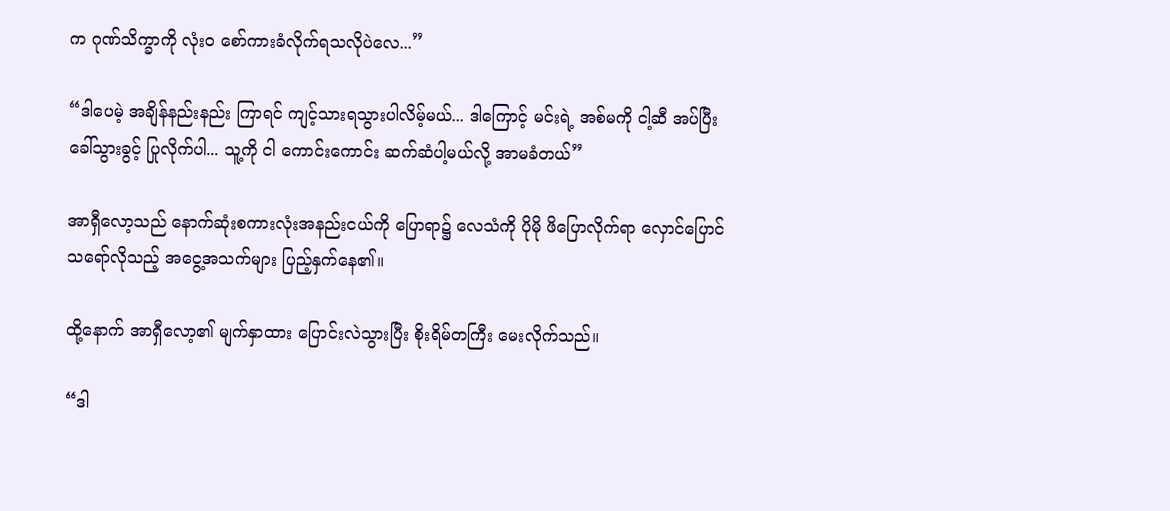က ဂုဏ်သိက္ခာကို လုံးဝ စော်ကားခံလိုက်ရသလိုပဲလေ...”

“ဒါပေမဲ့ အချိန်နည်းနည်း ကြာရင် ကျင့်သားရသွားပါလိမ့်မယ်... ဒါကြောင့် မင်းရဲ့ အစ်မကို ငါ့ဆီ အပ်ပြီး ခေါ်သွားခွင့် ပြုလိုက်ပါ... သူ့ကို ငါ ကောင်းကောင်း ဆက်ဆံပါ့မယ်လို့ အာမခံတယ်”

အာရှီလော့သည် နောက်ဆုံးစကားလုံးအနည်းငယ်ကို ပြောရာ၌ လေသံကို ပိုမို ဖိပြောလိုက်ရာ လှောင်ပြောင် သရော်လိုသည့် အငွေ့အသက်များ ပြည့်နှက်နေ၏။

ထို့နောက် အာရှီလော့၏ မျက်နှာထား ပြောင်းလဲသွားပြီး စိုးရိမ်တကြီး မေးလိုက်သည်။

“ဒါ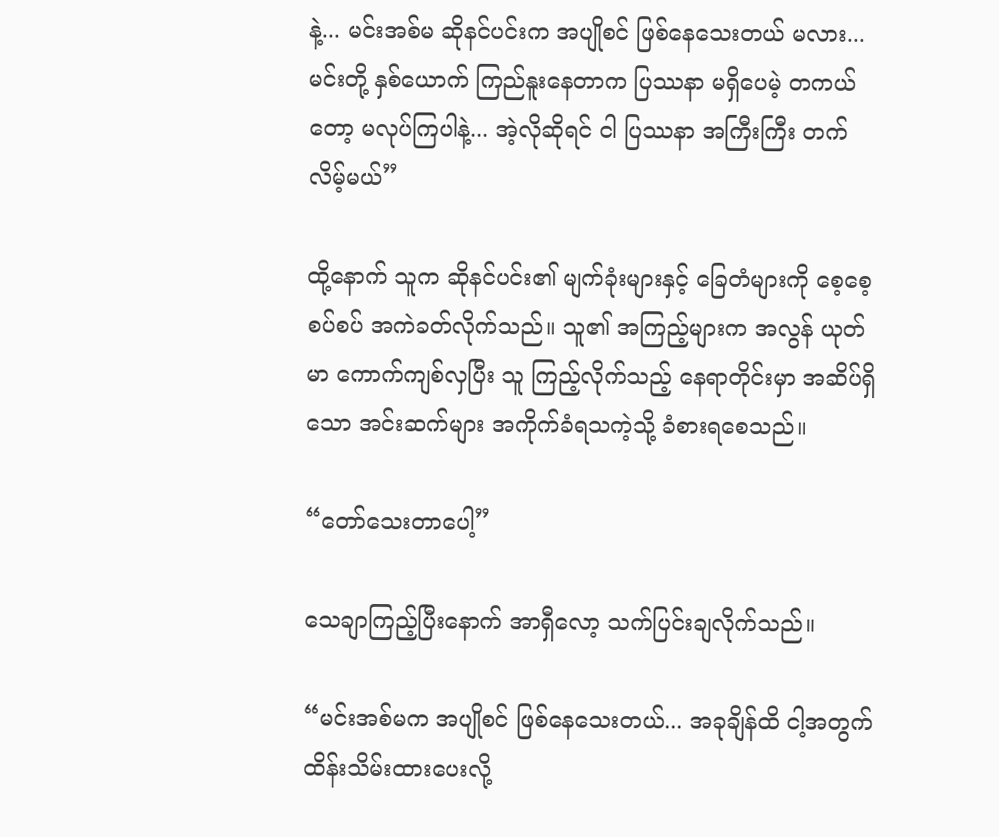နဲ့... မင်းအစ်မ ဆိုနင်ပင်းက အပျိုစင် ဖြစ်နေသေးတယ် မလား... မင်းတို့ နှစ်ယောက် ကြည်နူးနေတာက ပြဿနာ မရှိပေမဲ့ တကယ်တော့ မလုပ်ကြပါနဲ့... အဲ့လိုဆိုရင် ငါ ပြဿနာ အကြီးကြီး တက်လိမ့်မယ်”

ထို့နောက် သူက ဆိုနင်ပင်း၏ မျက်ခုံးများနှင့် ခြေတံများကို စေ့စေ့စပ်စပ် အကဲခတ်လိုက်သည်။ သူ၏ အကြည့်များက အလွန် ယုတ်မာ ကောက်ကျစ်လှပြီး သူ ကြည့်လိုက်သည့် နေရာတိုင်းမှာ အဆိပ်ရှိသော အင်းဆက်များ အကိုက်ခံရသကဲ့သို့ ခံစားရစေသည်။

“တော်သေးတာပေါ့”

သေချာကြည့်ပြီးနောက် အာရှီလော့ သက်ပြင်းချလိုက်သည်။

“မင်းအစ်မက အပျိုစင် ဖြစ်နေသေးတယ်... အခုချိန်ထိ ငါ့အတွက် ထိန်းသိမ်းထားပေးလို့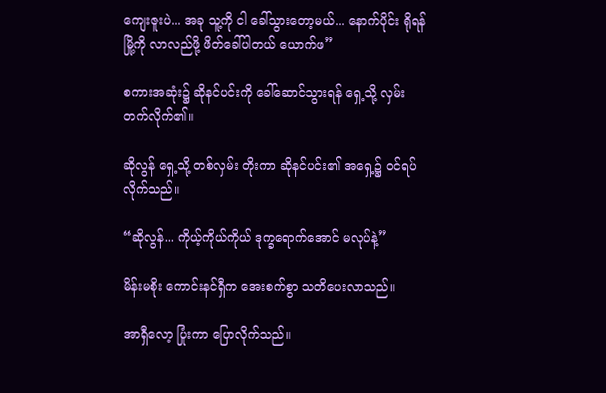ကျေးဇူးပဲ... အခု သူ့ကို ငါ ခေါ်သွားတော့မယ်... နောက်ပိုင်း ရိုရန်မြို့ကို လာလည်ဖို့ ဖိတ်ခေါ်ပါတယ် ယောက်ဖ”

စကားအဆုံး၌ ဆိုနင်ပင်းကို ခေါ်ဆောင်သွားရန် ရှေ့သို့ လှမ်းတက်လိုက်၏။

ဆိုလွန် ရှေ့သို့ တစ်လှမ်း တိုးကာ ဆိုနင်ပင်း၏ အရှေ့၌ ဝင်ရပ်လိုက်သည်။

“ဆိုလွန်... ကိုယ့်ကိုယ်ကိုယ် ဒုက္ခရောက်အောင် မလုပ်နဲ့”

မိန်းမစိုး ကောင်းနင်ရှီက အေးစက်စွာ သတိပေးလာသည်။

အာရှီလော့ ပြုံးကာ ပြောလိုက်သည်။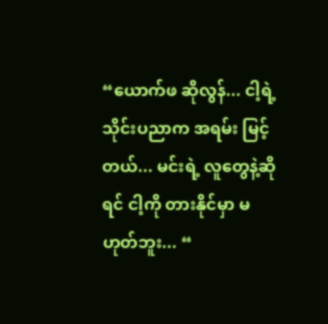“ယောက်ဖ ဆိုလွန်... ငါ့ရဲ့ သိုင်းပညာက အရမ်း မြင့်တယ်... မင်းရဲ့ လူတွေနဲ့ဆိုရင် ငါ့ကို တားနိုင်မှာ မဟုတ်ဘူး... “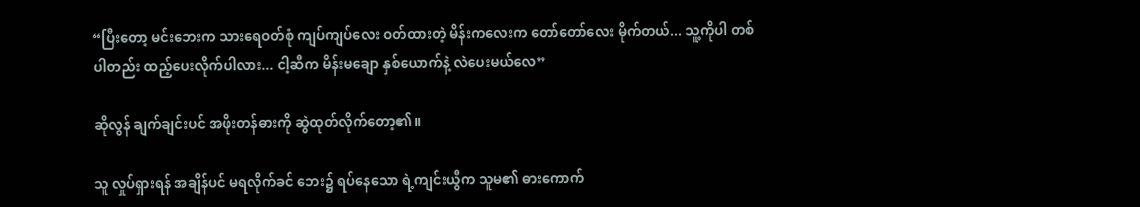“ပြီးတော့ မင်းဘေးက သားရေဝတ်စုံ ကျပ်ကျပ်လေး ဝတ်ထားတဲ့ မိန်းကလေးက တော်တော်လေး မိုက်တယ်... သူ့ကိုပါ တစ်ပါတည်း ထည့်ပေးလိုက်ပါလား... ငါ့ဆီက မိန်းမချော နှစ်ယောက်နဲ့ လဲပေးမယ်လေ”

ဆိုလွန် ချက်ချင်းပင် အဖိုးတန်ဓားကို ဆွဲထုတ်လိုက်တော့၏။

သူ လှုပ်ရှားရန် အချိန်ပင် မရလိုက်ခင် ဘေး၌ ရပ်နေသော ရဲ့ကျင်းယွီက သူမ၏ ဓားကောက်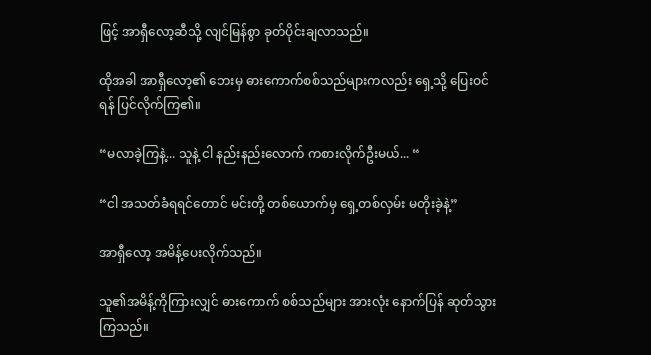ဖြင့် အာရှီလော့ဆီသို့ လျင်မြန်စွာ ခုတ်ပိုင်းချလာသည်။

ထိုအခါ အာရှီလော့၏ ဘေးမှ ဓားကောက်စစ်သည်များကလည်း ရှေ့သို့ ပြေးဝင်ရန် ပြင်လိုက်ကြ၏။

“မလာခဲ့ကြနဲ့... သူနဲ့ ငါ နည်းနည်းလောက် ကစားလိုက်ဦးမယ်... “

“ငါ အသတ်ခံရရင်တောင် မင်းတို့ တစ်ယောက်မှ ရှေ့တစ်လှမ်း မတိုးခဲ့နဲ့”

အာရှီလော့ အမိန့်ပေးလိုက်သည်။

သူ၏အမိန့်ကိုကြားလျှင် ဓားကောက် စစ်သည်များ အားလုံး နောက်ပြန် ဆုတ်သွားကြသည်။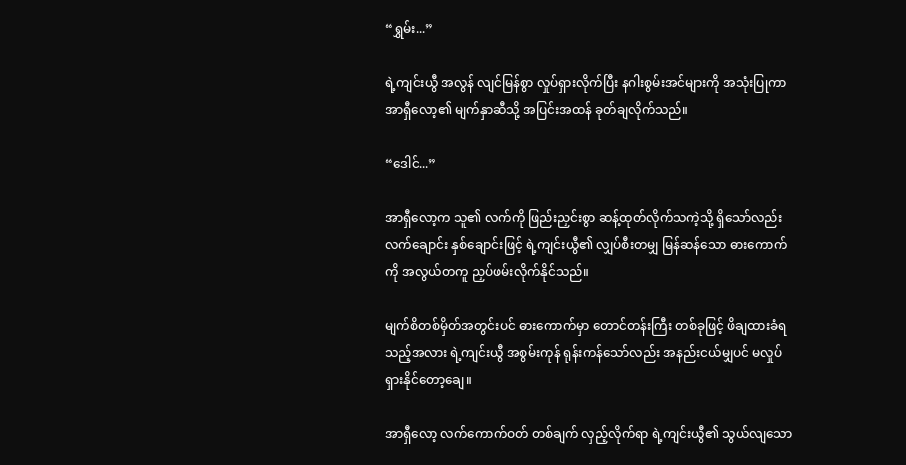“ရွှမ်း...”

ရဲ့ကျင်းယွီ အလွန် လျင်မြန်စွာ လှုပ်ရှားလိုက်ပြီး နဂါးစွမ်းအင်များကို အသုံးပြုကာ အာရှီလော့၏ မျက်နှာဆီသို့ အပြင်းအထန် ခုတ်ချလိုက်သည်။

“ဒေါင်...”

အာရှီလော့က သူ၏ လက်ကို ဖြည်းညှင်းစွာ ဆန့်ထုတ်လိုက်သကဲ့သို့ ရှိသော်လည်း လက်ချောင်း နှစ်ချောင်းဖြင့် ရဲ့ကျင်းယွီ၏ လျှပ်စီးတမျှ မြန်ဆန်သော ဓားကောက်ကို အလွယ်တကူ ညှပ်ဖမ်းလိုက်နိုင်သည်။

မျက်စိတစ်မှိတ်အတွင်းပင် ဓားကောက်မှာ တောင်တန်းကြီး တစ်ခုဖြင့် ဖိချထားခံရသည့်အလား ရဲ့ကျင်းယွီ အစွမ်းကုန် ရုန်းကန်သော်လည်း အနည်းငယ်မျှပင် မလှုပ်ရှားနိုင်တော့ချေ။

အာရှီလော့ လက်ကောက်ဝတ် တစ်ချက် လှည့်လိုက်ရာ ရဲ့ကျင်းယွီ၏ သွယ်လျသော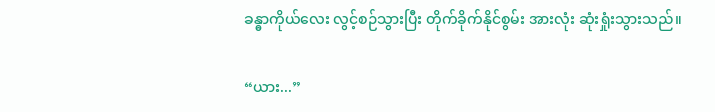ခန္ဓာကိုယ်လေး လွင့်စဉ်သွားပြီး တိုက်ခိုက်နိုင်စွမ်း အားလုံး ဆုံးရှုံးသွားသည်။

“ယား...”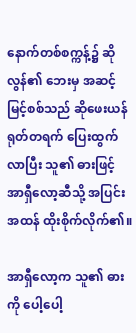နောက်တစ်စက္ကန့်၌ ဆိုလွန်၏ ဘေးမှ အဆင့်မြင့်စစ်သည် ဆိုဖေးယန် ရုတ်တရက် ပြေးထွက်လာပြီး သူ၏ ဓားဖြင့် အာရှီလော့ဆီသို့ အပြင်းအထန် ထိုးစိုက်လိုက်၏။

အာရှီလော့က သူ၏ ဓားကို ပေါ့ပေါ့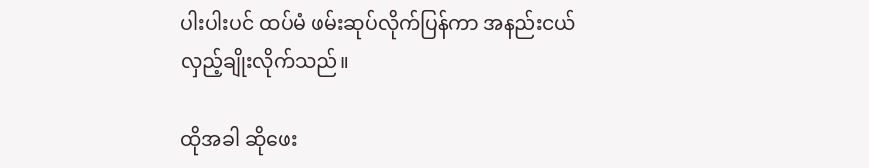ပါးပါးပင် ထပ်မံ ဖမ်းဆုပ်လိုက်ပြန်ကာ အနည်းငယ် လှည့်ချိုးလိုက်သည်။

ထိုအခါ ဆိုဖေး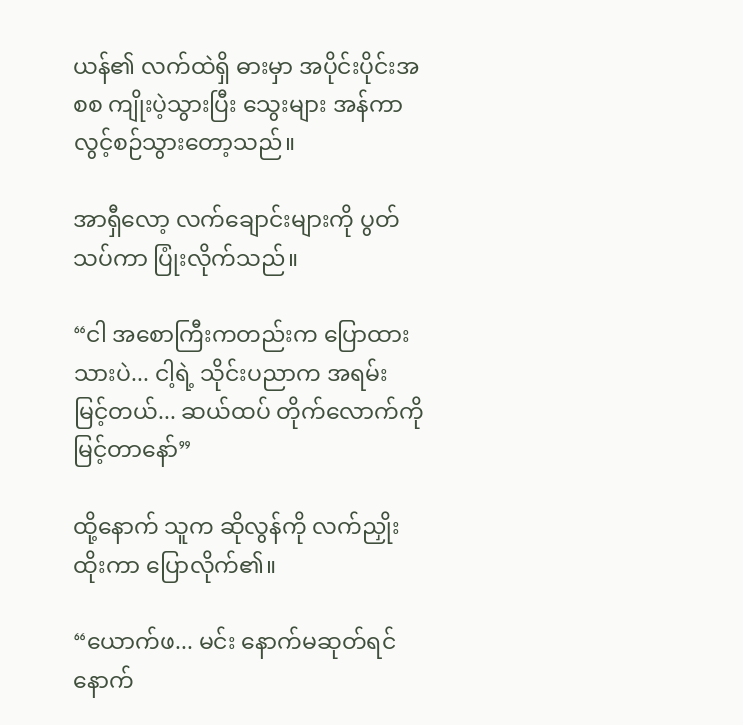ယန်၏ လက်ထဲရှိ ဓားမှာ အပိုင်းပိုင်းအစစ ကျိုးပဲ့သွားပြီး သွေးများ အန်ကာ လွင့်စဉ်သွားတော့သည်။

အာရှီလော့ လက်ချောင်းများကို ပွတ်သပ်ကာ ပြုံးလိုက်သည်။

“ငါ အစောကြီးကတည်းက ပြောထားသားပဲ... ငါ့ရဲ့ သိုင်းပညာက အရမ်း မြင့်တယ်... ဆယ်ထပ် တိုက်လောက်ကို မြင့်တာနော်”

ထို့နောက် သူက ဆိုလွန်ကို လက်ညှိုးထိုးကာ ပြောလိုက်၏။

“ယောက်ဖ... မင်း နောက်မဆုတ်ရင် နောက်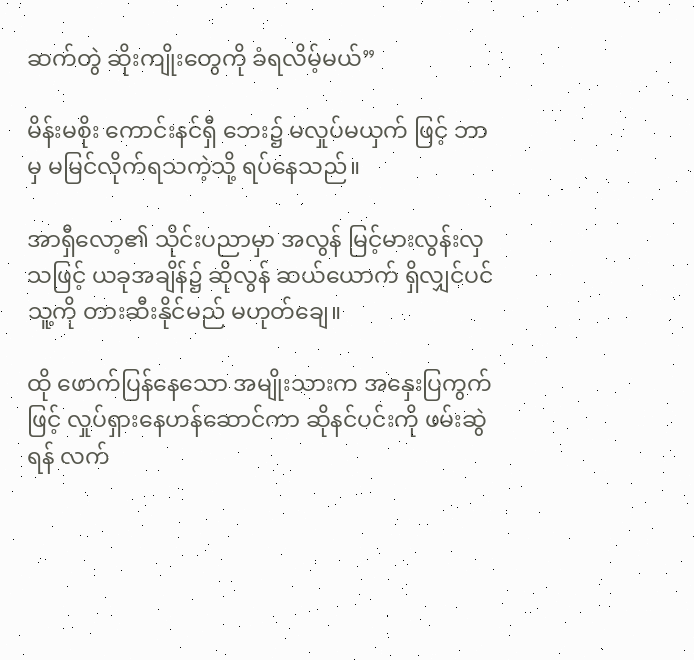ဆက်တွဲ ဆိုးကျိုးတွေကို ခံရလိမ့်မယ်”

မိန်းမစိုး ကောင်းနင်ရှီ ဘေး၌ မလှုပ်မယှက် ဖြင့် ဘာမှ မမြင်လိုက်ရသကဲ့သို့ ရပ်နေသည်။

အာရှီလော့၏ သိုင်းပညာမှာ အလွန် မြင့်မားလွန်းလှသဖြင့် ယခုအချိန်၌ ဆိုလွန် ဆယ်ယောက် ရှိလျှင်ပင် သူ့ကို တားဆီးနိုင်မည် မဟုတ်ချေ။

ထို ဖောက်ပြန်နေသော အမျိုးသားက အနှေးပြကွက်ဖြင့် လှုပ်ရှားနေဟန်ဆောင်ကာ ဆိုနင်ပင်းကို ဖမ်းဆွဲရန် လက်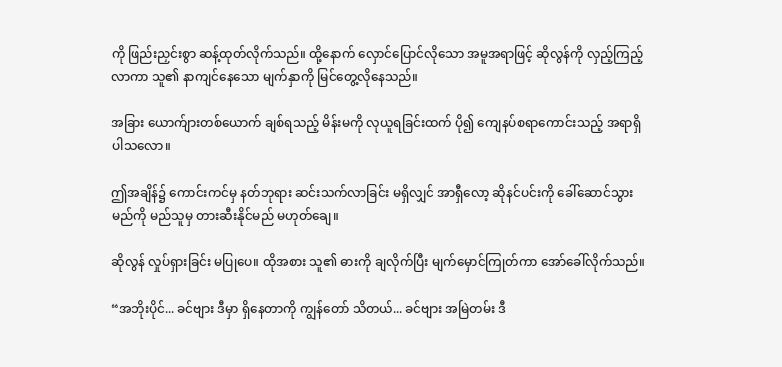ကို ဖြည်းညှင်းစွာ ဆန့်ထုတ်လိုက်သည်။ ထို့နောက် လှောင်ပြောင်လိုသော အမူအရာဖြင့် ဆိုလွန်ကို လှည့်ကြည့်လာကာ သူ၏ နာကျင်နေသော မျက်နှာကို မြင်တွေ့လိုနေသည်။

အခြား ယောက်ျားတစ်ယောက် ချစ်ရသည့် မိန်းမကို လုယူရခြင်းထက် ပို၍ ကျေနပ်စရာကောင်းသည့် အရာရှိပါသလော။

ဤအချိန်၌ ကောင်းကင်မှ နတ်ဘုရား ဆင်းသက်လာခြင်း မရှိလျှင် အာရှီလော့ ဆိုနင်ပင်းကို ခေါ်ဆောင်သွားမည်ကို မည်သူမှ တားဆီးနိုင်မည် မဟုတ်ချေ။

ဆိုလွန် လှုပ်ရှားခြင်း မပြုပေ။ ထိုအစား သူ၏ ဓားကို ချလိုက်ပြီး မျက်မှောင်ကြုတ်ကာ အော်ခေါ်လိုက်သည်။

“အဘိုးပိုင်... ခင်ဗျား ဒီမှာ ရှိနေတာကို ကျွန်တော် သိတယ်... ခင်ဗျား အမြဲတမ်း ဒီ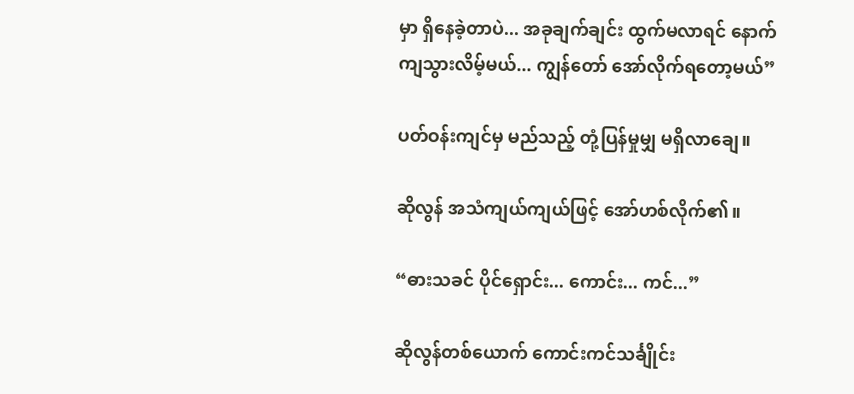မှာ ရှိနေခဲ့တာပဲ... အခုချက်ချင်း ထွက်မလာရင် နောက်ကျသွားလိမ့်မယ်... ကျွန်တော် အော်လိုက်ရတော့မယ်”

ပတ်ဝန်းကျင်မှ မည်သည့် တုံ့ပြန်မှုမျှ မရှိလာချေ။

ဆိုလွန် အသံကျယ်ကျယ်ဖြင့် အော်ဟစ်လိုက်၏။

“ဓားသခင် ပိုင်ရှောင်း... ကောင်း... ကင်...”

ဆိုလွန်တစ်ယောက် ကောင်းကင်သင်္ချိုင်း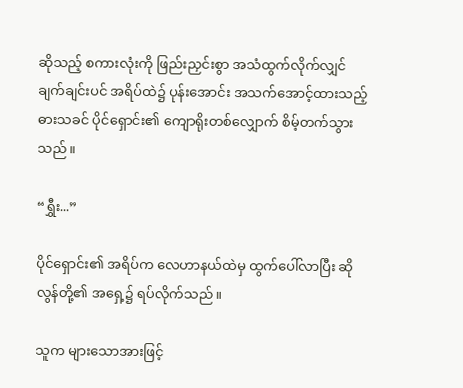ဆိုသည့် စကားလုံးကို ဖြည်းညှင်းစွာ အသံထွက်လိုက်လျှင် ချက်ချင်းပင် အရိပ်ထဲ၌ ပုန်းအောင်း အသက်အောင့်ထားသည့် ဓားသခင် ပိုင်ရှောင်း၏ ကျောရိုးတစ်လျှောက် စိမ့်တက်သွားသည်။

“ရွှီး...”

ပိုင်ရှောင်း၏ အရိပ်က လေဟာနယ်ထဲမှ ထွက်ပေါ်လာပြီး ဆိုလွန်တို့၏ အရှေ့၌ ရပ်လိုက်သည်။

သူက များသောအားဖြင့်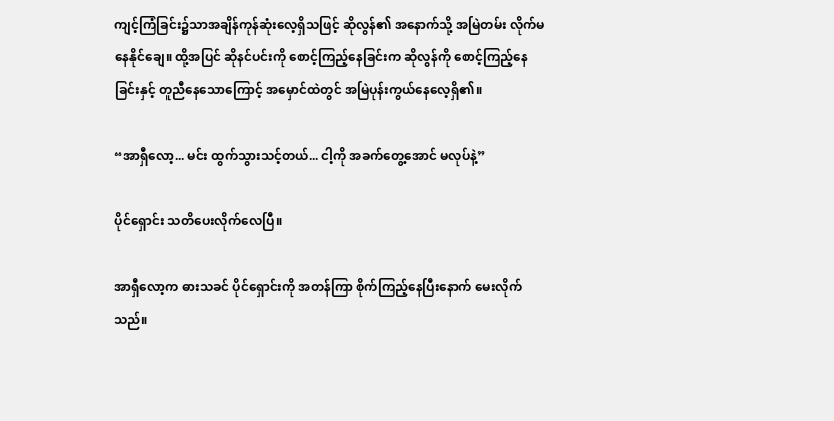ကျင့်ကြံခြင်း၌သာအချိန်ကုန်ဆုံးလေ့ရှိသဖြင့် ဆိုလွန်၏ အနောက်သို့ အမြဲတမ်း လိုက်မနေနိုင်ချေ။ ထို့အပြင် ဆိုနင်ပင်းကို စောင့်ကြည့်နေခြင်းက ဆိုလွန်ကို စောင့်ကြည့်နေခြင်းနှင့် တူညီနေသောကြောင့် အမှောင်ထဲတွင် အမြဲပုန်းကွယ်နေလေ့ရှိ၏။

“အာရှီလော့... မင်း ထွက်သွားသင့်တယ်... ငါ့ကို အခက်တွေ့အောင် မလုပ်နဲ့”

ပိုင်ရှောင်း သတိပေးလိုက်လေပြီ။

အာရှီလော့က ဓားသခင် ပိုင်ရှောင်းကို အတန်ကြာ စိုက်ကြည့်နေပြီးနောက် မေးလိုက်သည်။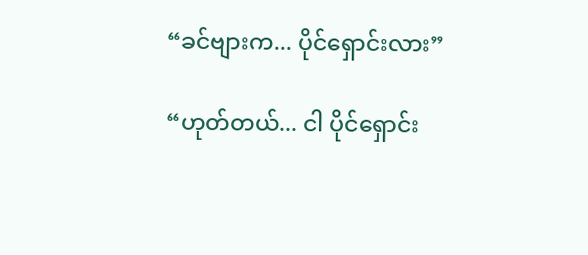“ခင်ဗျားက... ပိုင်ရှောင်းလား”

“ဟုတ်တယ်... ငါ ပိုင်ရှောင်း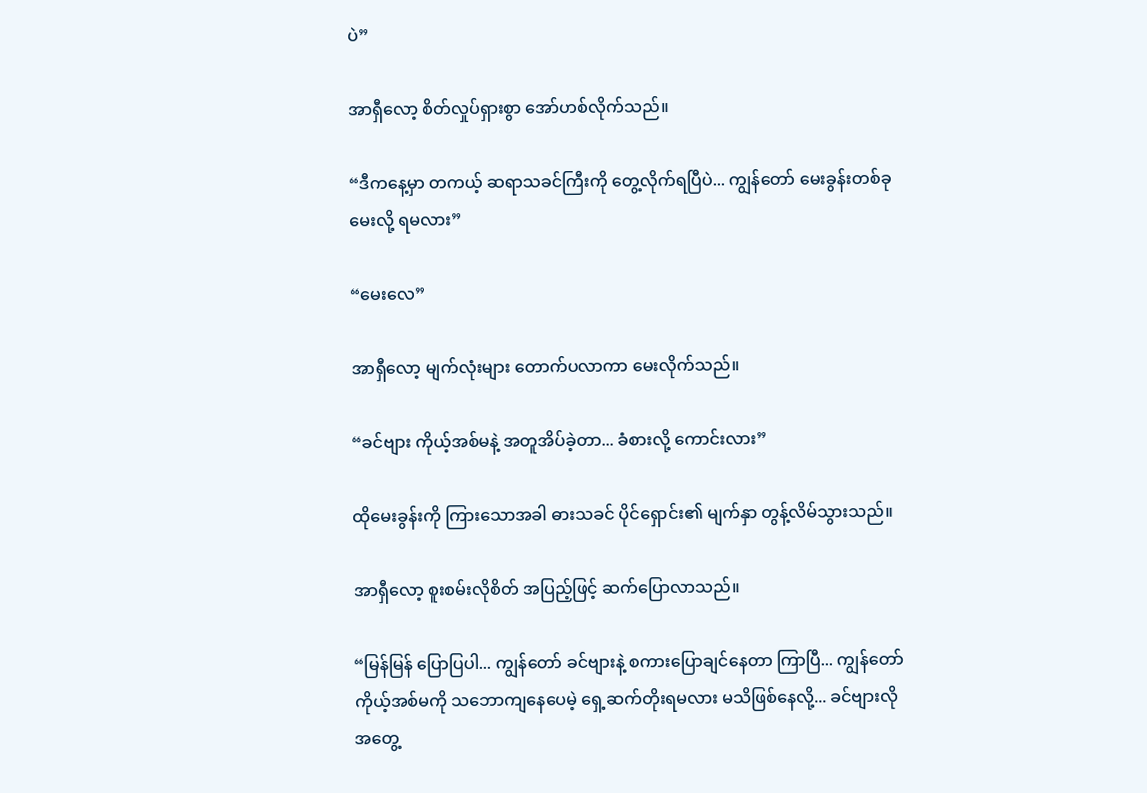ပဲ”

အာရှီလော့ စိတ်လှုပ်ရှားစွာ အော်ဟစ်လိုက်သည်။

“ဒီကနေ့မှာ တကယ့် ဆရာသခင်ကြီးကို တွေ့လိုက်ရပြီပဲ... ကျွန်တော် မေးခွန်းတစ်ခု မေးလို့ ရမလား”

“မေးလေ”

အာရှီလော့ မျက်လုံးများ တောက်ပလာကာ မေးလိုက်သည်။

“ခင်ဗျား ကိုယ့်အစ်မနဲ့ အတူအိပ်ခဲ့တာ... ခံစားလို့ ကောင်းလား”

ထိုမေးခွန်းကို ကြားသောအခါ ဓားသခင် ပိုင်ရှောင်း၏ မျက်နှာ တွန့်လိမ်သွားသည်။

အာရှီလော့ စူးစမ်းလိုစိတ် အပြည့်ဖြင့် ဆက်ပြောလာသည်။

“မြန်မြန် ပြောပြပါ... ကျွန်တော် ခင်ဗျားနဲ့ စကားပြောချင်နေတာ ကြာပြီ... ကျွန်တော် ကိုယ့်အစ်မကို သဘောကျနေပေမဲ့ ရှေ့ဆက်တိုးရမလား မသိဖြစ်နေလို့... ခင်ဗျားလို အတွေ့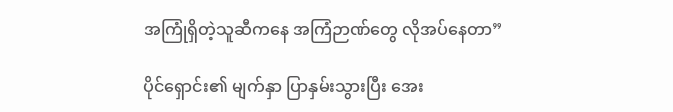အကြုံရှိတဲ့သူဆီကနေ အကြံဉာဏ်တွေ လိုအပ်နေတာ”

ပိုင်ရှောင်း၏ မျက်နှာ ပြာနှမ်းသွားပြီး အေး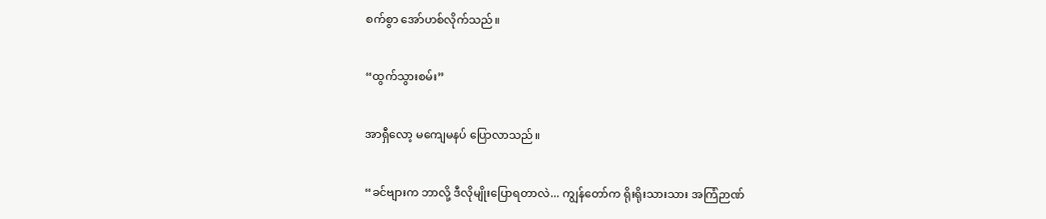စက်စွာ အော်ဟစ်လိုက်သည်။

“ထွက်သွားစမ်း”

အာရှီလော့ မကျေမနပ် ပြောလာသည်။

“ခင်ဗျားက ဘာလို့ ဒီလိုမျိုးပြောရတာလဲ... ကျွန်တော်က ရိုးရိုးသားသား အကြံဉာဏ်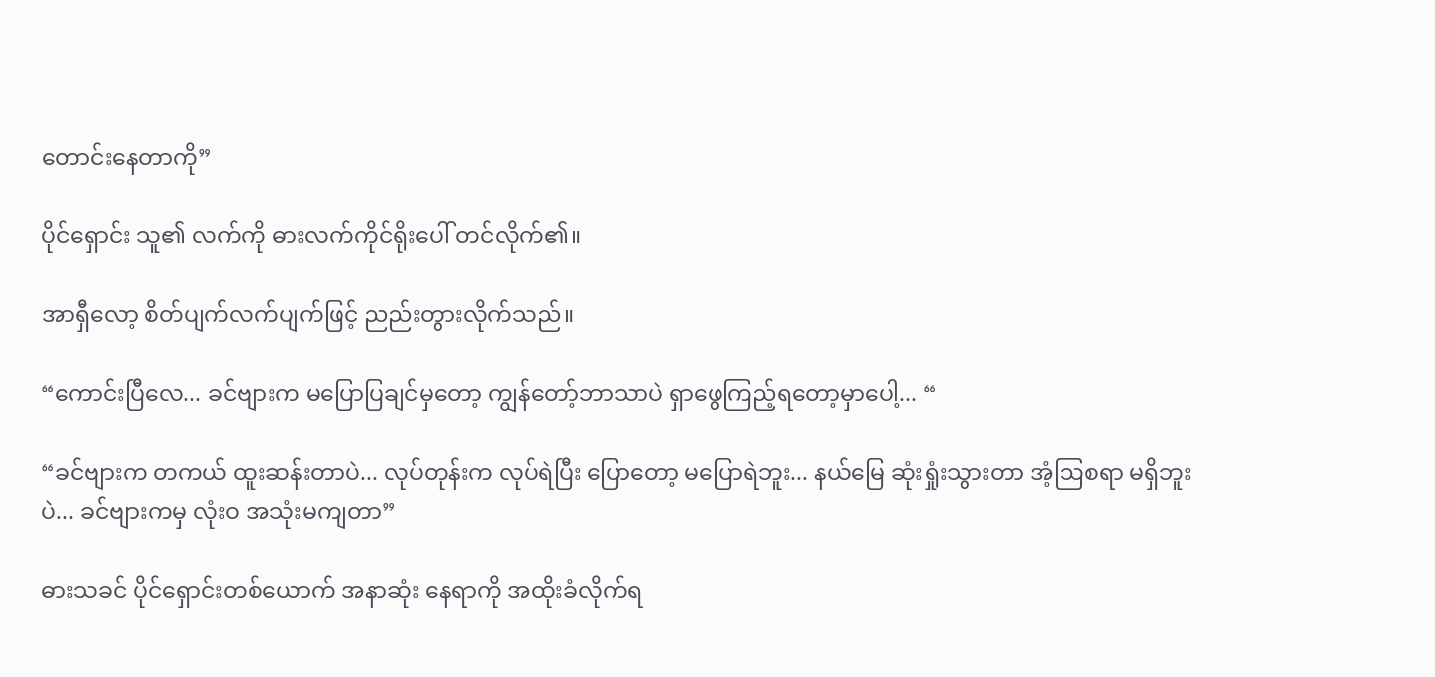တောင်းနေတာကို”

ပိုင်ရှောင်း သူ၏ လက်ကို ဓားလက်ကိုင်ရိုးပေါ် တင်လိုက်၏။

အာရှီလော့ စိတ်ပျက်လက်ပျက်ဖြင့် ညည်းတွားလိုက်သည်။

“ကောင်းပြီလေ... ခင်ဗျားက မပြောပြချင်မှတော့ ကျွန်တော့်ဘာသာပဲ ရှာဖွေကြည့်ရတော့မှာပေါ့... “

“ခင်ဗျားက တကယ် ထူးဆန်းတာပဲ... လုပ်တုန်းက လုပ်ရဲပြီး ပြောတော့ မပြောရဲဘူး... နယ်မြေ ဆုံးရှုံးသွားတာ အံ့ဩစရာ မရှိဘူးပဲ... ခင်ဗျားကမှ လုံးဝ အသုံးမကျတာ”

ဓားသခင် ပိုင်ရှောင်းတစ်ယောက် အနာဆုံး နေရာကို အထိုးခံလိုက်ရ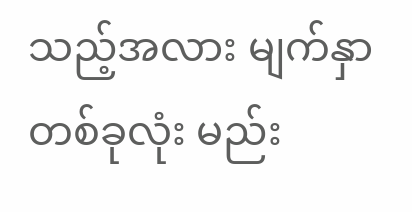သည့်အလား မျက်နှာ တစ်ခုလုံး မည်း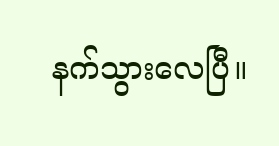နက်သွားလေပြီ။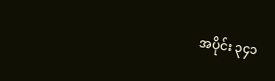အပိုင်း ၃၄၁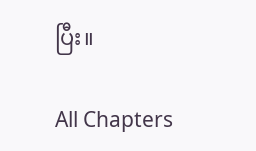ပြီး။

All Chapters